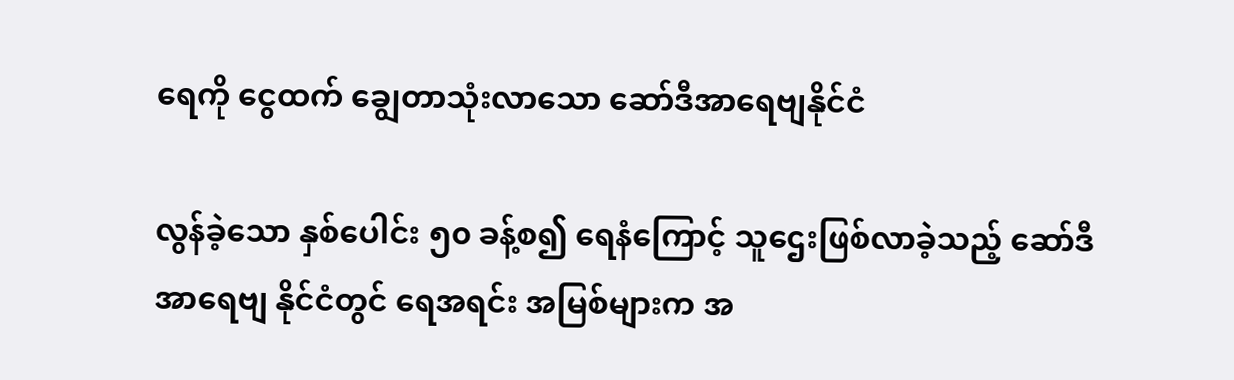ရေကို ငွေထက် ချွေတာသုံးလာသော ဆော်ဒီအာရေဗျနိုင်ငံ

လွန်ခဲ့သော နှစ်ပေါင်း ၅၀ ခန့်စ၍ ရေနံကြောင့် သူဌေးဖြစ်လာခဲ့သည့် ဆော်ဒီအာရေဗျ နိုင်ငံတွင် ရေအရင်း အမြစ်များက အ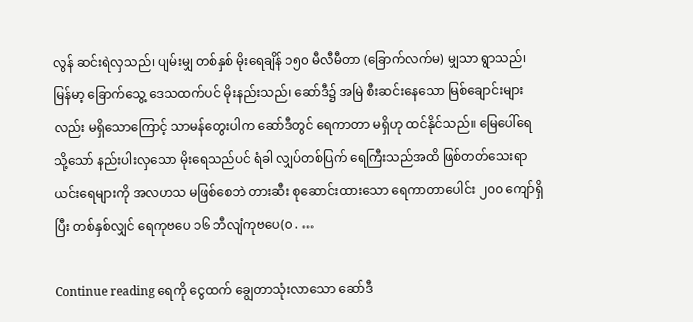လွန် ဆင်းရဲလှသည်၊ ပျမ်းမျှ တစ်နှစ် မိုးရေချိန် ၁၅၀ မီလီမီတာ (ခြောက်လက်မ) မျှသာ ရွာသည်၊ မြန်မာ့ ခြောက်သွေ့ ဒေသထက်ပင် မိုးနည်းသည်၊ ဆော်ဒီ၌ အမြဲ စီးဆင်းနေသော မြစ်ချောင်းများလည်း မရှိသောကြောင့် သာမန်တွေးပါက ဆော်ဒီတွင် ရေကာတာ မရှိဟု ထင်နိုင်သည်။ မြေပေါ်ရေ သို့သော် နည်းပါးလှသော မိုးရေသည်ပင် ရံခါ လျှပ်တစ်ပြက် ရေကြီးသည်အထိ ဖြစ်တတ်သေးရာ ယင်းရေများကို အလဟသ မဖြစ်စေဘဲ တားဆီး စုဆောင်းထားသော ရေကာတာပေါင်း ၂၀၀ ကျော်ရှိပြီး တစ်နှစ်လျှင် ရေကုဗပေ ၁၆ ဘီလျံကုဗပေ(၀ . …

Continue reading ရေကို ငွေထက် ချွေတာသုံးလာသော ဆော်ဒီ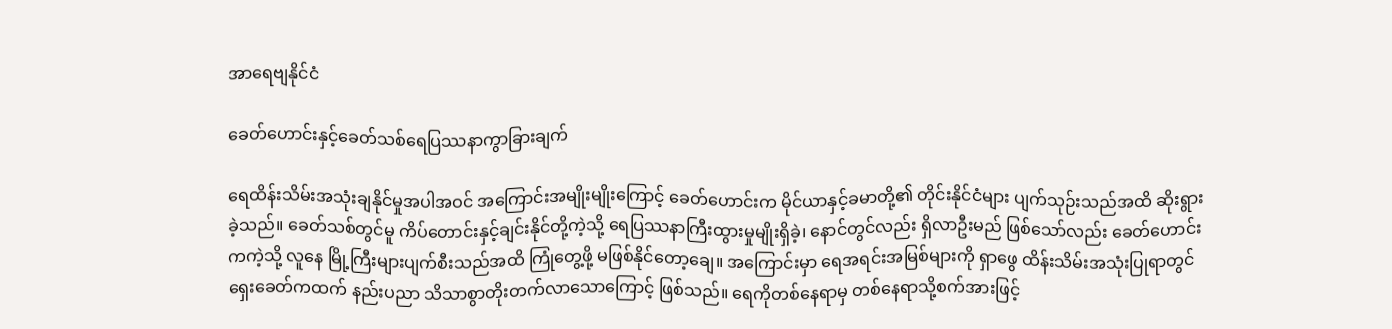အာရေဗျနိုင်ငံ

ခေတ်ဟောင်းနှင့်ခေတ်သစ်ရေပြဿနာကွာခြားချက်

ရေထိန်းသိမ်းအသုံးချနိုင်မှုအပါအဝင် အကြောင်းအမျိုးမျိုးကြောင့် ခေတ်ဟောင်းက မိုင်ယာနှင့်ခမာတို့၏ တိုင်းနိုင်ငံများ ပျက်သုဉ်းသည်အထိ ဆိုးရွားခဲ့သည်။ ခေတ်သစ်တွင်မူ ကိပ်တောင်းနှင့်ချင်းနိုင်တို့ကဲ့သို့ ရေပြဿနာကြီးထွားမှုမျိုးရှိခဲ့၊ နောင်တွင်လည်း ရှိလာဦးမည် ဖြစ်သော်လည်း ခေတ်ဟောင်းကကဲ့သို့ လူနေ မြို့ကြီးများပျက်စီးသည်အထိ ကြုံတွေ့ဖို့ မဖြစ်နိုင်တော့ချေ။ အကြောင်းမှာ ရေအရင်းအမြစ်များကို ရှာဖွေ ထိန်းသိမ်းအသုံးပြုရာတွင် ရှေးခေတ်ကထက် နည်းပညာ သိသာစွာတိုးတက်လာသောကြောင့် ဖြစ်သည်။ ရေကိုတစ်နေရာမှ တစ်နေရာသို့စက်အားဖြင့်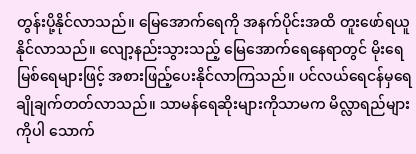တွန်းပို့နိုင်လာသည်။ မြေအောက်ရေကို အနက်ပိုင်းအထိ တူးဖော်ရယူနိုင်လာသည်။ လျော့နည်းသွားသည့် မြေအောက်ရေနေရာတွင် မိုးရေမြစ်ရေများဖြင့် အစားဖြည့်ပေးနိုင်လာကြသည်။ ပင်လယ်ရေငန်မှရေချိုချက်တတ်လာသည်။ သာမန်ရေဆိုးများကိုသာမက မိလ္လာရည်များကိုပါ သောက်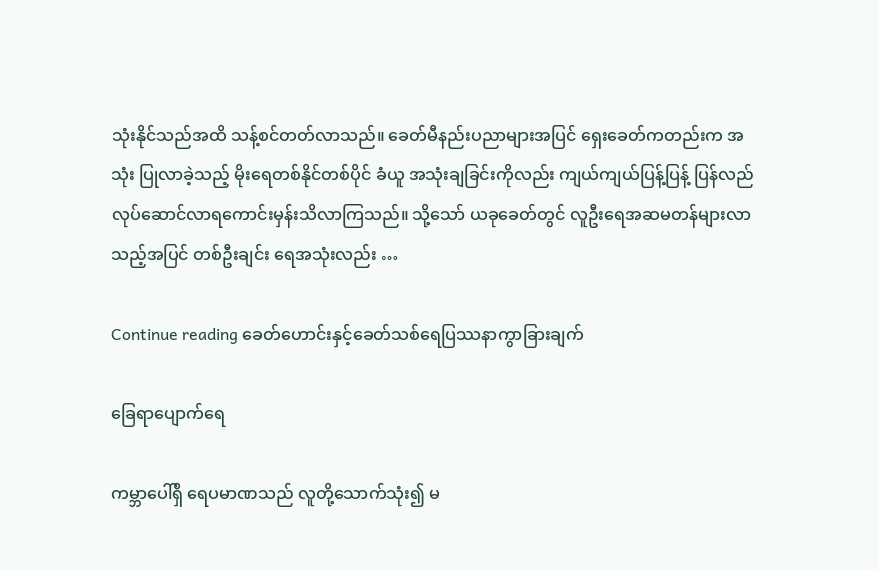သုံးနိုင်သည်အထိ သန့်စင်တတ်လာသည်။ ခေတ်မီနည်းပညာများအပြင် ရှေးခေတ်ကတည်းက အသုံး ပြုလာခဲ့သည့် မိုးရေတစ်နိုင်တစ်ပိုင် ခံယူ အသုံးချခြင်းကိုလည်း ကျယ်ကျယ်ပြန့်ပြန့် ပြန်လည်လုပ်ဆောင်လာရကောင်းမှန်းသိလာကြသည်။ သို့သော် ယခုခေတ်တွင် လူဦးရေအဆမတန်များလာသည့်အပြင် တစ်ဦးချင်း ရေအသုံးလည်း …

Continue reading ခေတ်ဟောင်းနှင့်ခေတ်သစ်ရေပြဿနာကွာခြားချက်

ခြေရာပျောက်ရေ

ကမ္ဘာပေါ်ရှိ ရေပမာဏသည် လူတို့သောက်သုံး၍ မ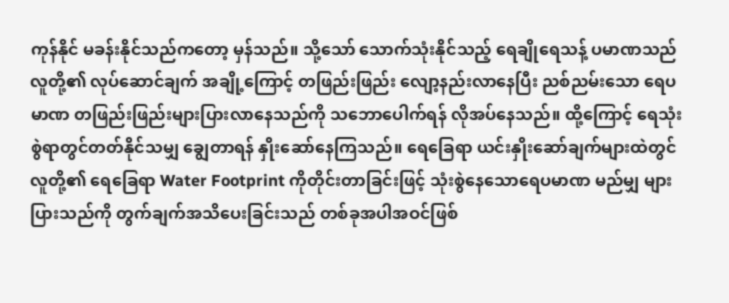ကုန်နိုင် မခန်းနိုင်သည်ကတော့ မှန်သည်။ သို့သော် သောက်သုံးနိုင်သည့် ရေချိုရေသန့် ပမာဏသည် လူတို့၏ လုပ်ဆောင်ချက် အချို့ကြောင့် တဖြည်းဖြည်း လျော့နည်းလာနေပြီး ညစ်ညမ်းသော ရေပမာဏ တဖြည်းဖြည်းများပြားလာနေသည်ကို သဘောပေါက်ရန် လိုအပ်နေသည်။ ထို့ကြောင့် ရေသုံးစွဲရာတွင်တတ်နိုင်သမျှ ချွေတာရန် နှိုးဆော်နေကြသည်။ ရေခြေရာ ယင်းနှိုးဆော်ချက်များထဲတွင် လူတို့၏ ရေခြေရာ Water Footprint ကိုတိုင်းတာခြင်းဖြင့် သုံးစွဲနေသောရေပမာဏ မည်မျှ များပြားသည်ကို တွက်ချက်အသိပေးခြင်းသည် တစ်ခုအပါအဝင်ဖြစ်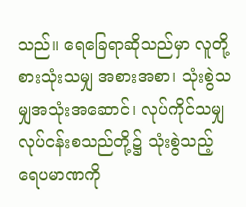သည်။ ရေခြေရာဆိုသည်မှာ လူတို့ စားသုံးသမျှ အစားအစာ၊ သုံးစွဲသမျှအသုံးအဆောင်၊ လုပ်ကိုင်သမျှလုပ်ငန်းစသည်တို့၌ သုံးစွဲသည့် ရေပမာဏကို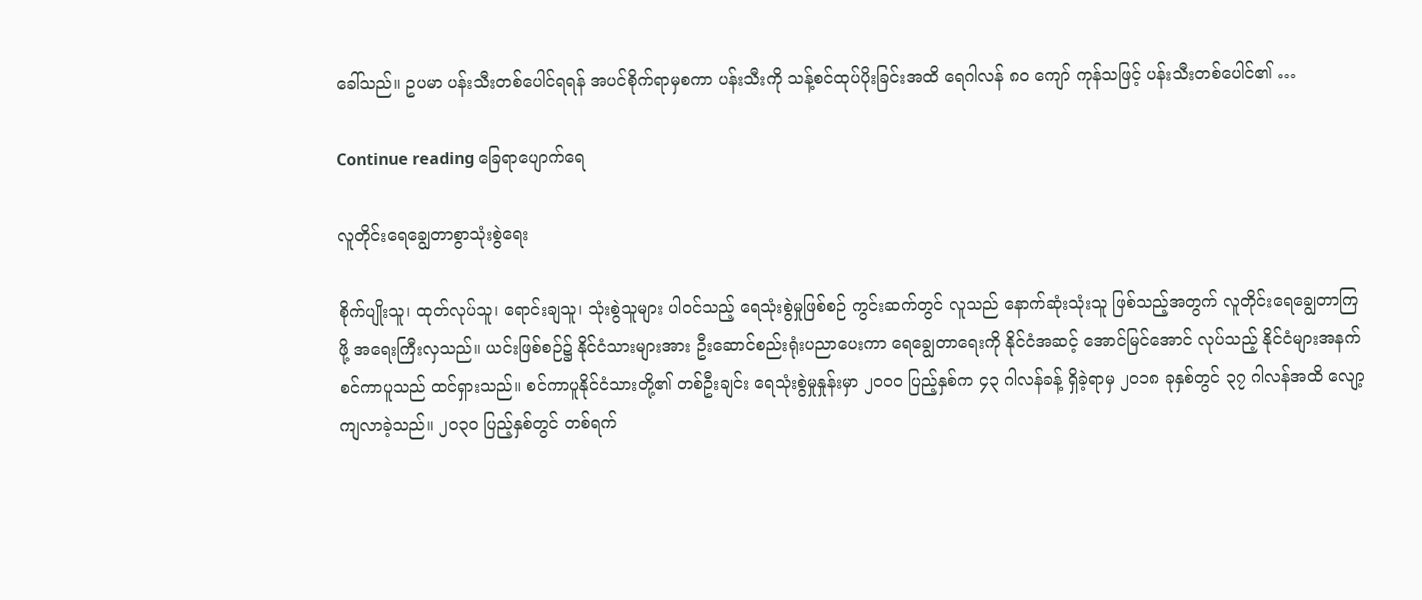ခေါ်သည်။ ဥပမာ ပန်းသီးတစ်ပေါင်ရရန် အပင်စိုက်ရာမှစကာ ပန်းသီးကို သန့်စင်ထုပ်ပိုးခြင်းအထိ ရေဂါလန် ၈၀ ကျော် ကုန်သဖြင့် ပန်းသီးတစ်ပေါင်၏ …

Continue reading ခြေရာပျောက်ရေ

လူတိုင်းရေချွေတာစွာသုံးစွဲရေး

စိုက်ပျိုးသူ၊ ထုတ်လုပ်သူ၊ ရောင်းချသူ၊ သုံးစွဲသူများ ပါဝင်သည့် ရေသုံးစွဲမှုဖြစ်စဉ် ကွင်းဆက်တွင် လူသည် နောက်ဆုံးသုံးသူ ဖြစ်သည့်အတွက် လူတိုင်းရေချွေတာကြဖို့ အရေးကြီးလှသည်။ ယင်းဖြစ်စဉ်၌ နိုင်ငံသားများအား ဦးဆောင်စည်းရုံးပညာပေးကာ ရေချွေတာရေးကို နိုင်ငံအဆင့် အောင်မြင်အောင် လုပ်သည့် နိုင်ငံများအနက် စင်ကာပူသည် ထင်ရှားသည်။ စင်ကာပူနိုင်ငံသားတို့၏ တစ်ဦးချင်း ရေသုံးစွဲမှုနှုန်းမှာ ၂၀၀၀ ပြည့်နှစ်က ၄၃ ဂါလန်ခန့် ရှိခဲ့ရာမှ ၂၀၁၈ ခုနှစ်တွင် ၃၇ ဂါလန်အထိ လျော့ကျလာခဲ့သည်။ ၂၀၃၀ ပြည့်နှစ်တွင် တစ်ရက်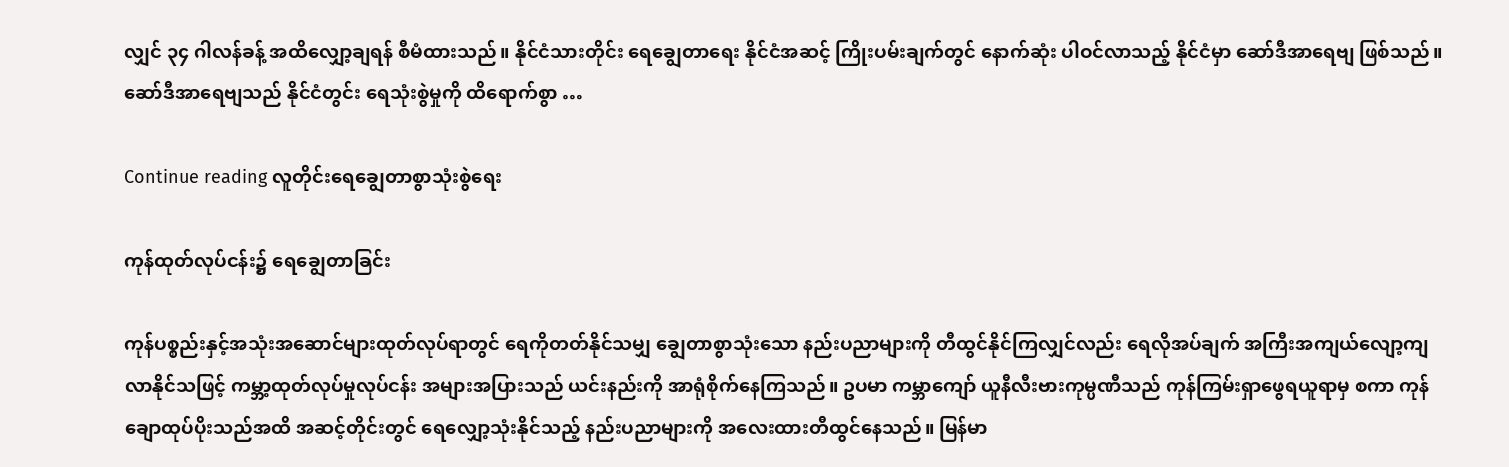လျှင် ၃၄ ဂါလန်ခန့် အထိလျှော့ချရန် စီမံထားသည်။ နိုင်ငံသားတိုင်း ရေချွေတာရေး နိုင်ငံအဆင့် ကြိုးပမ်းချက်တွင် နောက်ဆုံး ပါဝင်လာသည့် နိုင်ငံမှာ ဆော်ဒီအာရေဗျ ဖြစ်သည်။ ဆော်ဒီအာရေဗျသည် နိုင်ငံတွင်း ရေသုံးစွဲမှုကို ထိရောက်စွာ …

Continue reading လူတိုင်းရေချွေတာစွာသုံးစွဲရေး

ကုန်ထုတ်လုပ်ငန်း၌ ရေချွေတာခြင်း

ကုန်ပစ္စည်းနှင့်အသုံးအဆောင်များထုတ်လုပ်ရာတွင် ရေကိုတတ်နိုင်သမျှ ချွေတာစွာသုံးသော နည်းပညာများကို တီထွင်နိုင်ကြလျှင်လည်း ရေလိုအပ်ချက် အကြီးအကျယ်လျော့ကျလာနိုင်သဖြင့် ကမ္ဘာ့ထုတ်လုပ်မှုလုပ်ငန်း အများအပြားသည် ယင်းနည်းကို အာရုံစိုက်နေကြသည်။ ဥပမာ ကမ္ဘာကျော် ယူနီလီးဗားကုမ္ပဏီသည် ကုန်ကြမ်းရှာဖွေရယူရာမှ စကာ ကုန်ချောထုပ်ပိုးသည်အထိ အဆင့်တိုင်းတွင် ရေလျှော့သုံးနိုင်သည့် နည်းပညာများကို အလေးထားတီထွင်နေသည်။ မြန်မာ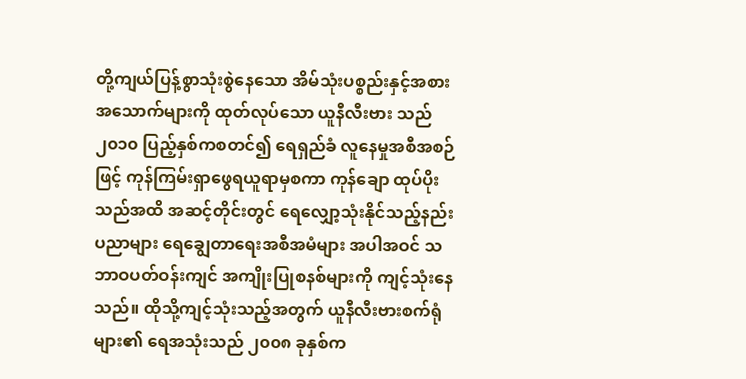တို့ကျယ်ပြန့်စွာသုံးစွဲနေသော အိမ်သုံးပစ္စည်းနှင့်အစားအသောက်များကို ထုတ်လုပ်သော ယူနီလီးဗား သည် ၂၀၁၀ ပြည့်နှစ်ကစတင်၍ ရေရှည်ခံ လူနေမှုအစီအစဉ်ဖြင့် ကုန်ကြမ်းရှာဖွေရယူရာမှစကာ ကုန်ချော ထုပ်ပိုးသည်အထိ အဆင့်တိုင်းတွင် ရေလျှော့သုံးနိုင်သည့်နည်းပညာများ ရေချွေတာရေးအစီအမံများ အပါအဝင် သဘာဝပတ်ဝန်းကျင် အကျိုးပြုစနစ်များကို ကျင့်သုံးနေသည်။ ထိုသို့ကျင့်သုံးသည့်အတွက် ယူနီလီးဗားစက်ရုံများ၏ ရေအသုံးသည် ၂၀၀၈ ခုနှစ်က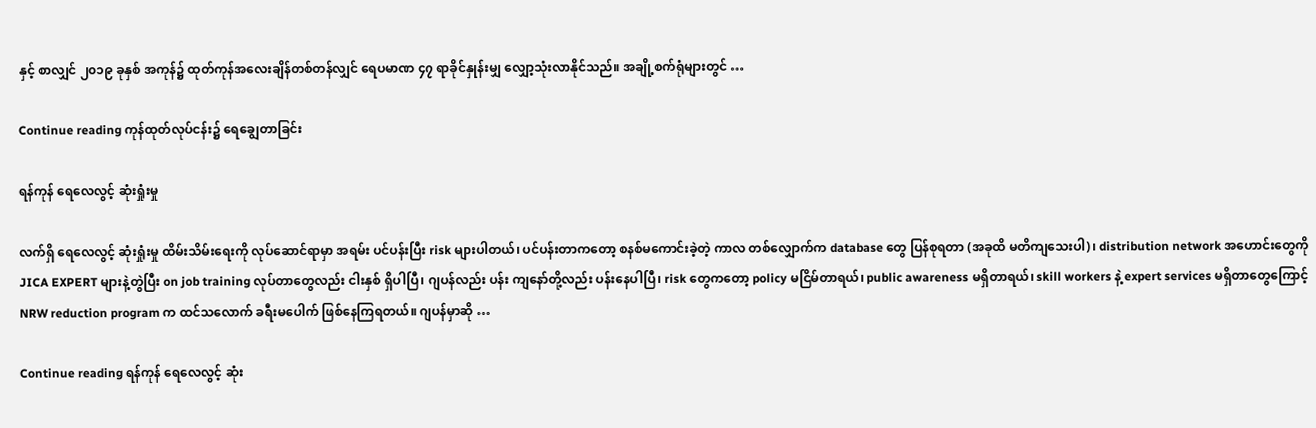နှင့် စာလျှင် ၂၀၁၉ ခုနှစ် အကုန်၌ ထုတ်ကုန်အလေးချိန်တစ်တန်လျှင် ရေပမာဏ ၄၇ ရာခိုင်နှုန်းမျှ လျှော့သုံးလာနိုင်သည်။ အချို့စက်ရုံများတွင် …

Continue reading ကုန်ထုတ်လုပ်ငန်း၌ ရေချွေတာခြင်း

ရန်ကုန် ရေလေလွင့် ဆုံးရှုံးမှု

လက်ရှိ ရေလေလွင့် ဆုံးရှုံးမှု ထိမ်းသိမ်းရေးကို လုပ်ဆောင်ရာမှာ အရမ်း ပင်ပန်းပြီး risk များပါတယ်၊ ပင်ပန်းတာကတော့ စနစ်မကောင်းခဲ့တဲ့ ကာလ တစ်လျှောက်က database တွေ ပြန်စုရတာ (အခုထိ မတိကျသေးပါ)၊ distribution network အဟောင်းတွေကို JICA EXPERT များနဲ့တွဲပြီး on job training လုပ်တာတွေလည်း ငါးနှစ် ရှိပါပြီ၊ ဂျပန်လည်း ပန်း ကျနော်တို့လည်း ပန်းနေပါပြီ၊ risk တွေကတော့ policy မငြိမ်တာရယ်၊ public awareness မရှိတာရယ်၊ skill workers နဲ့ expert services မရှိတာတွေကြောင့် NRW reduction program က ထင်သလောက် ခရီးမပေါက် ဖြစ်နေကြရတယ်။ ဂျပန်မှာဆို …

Continue reading ရန်ကုန် ရေလေလွင့် ဆုံး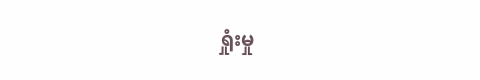ရှုံးမှု